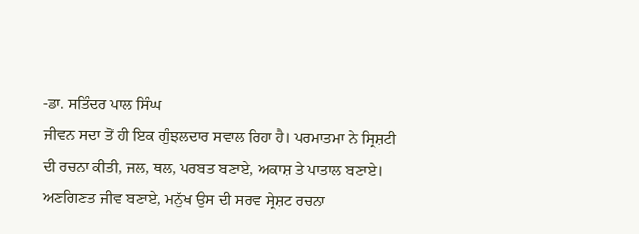-ਡਾ. ਸਤਿੰਦਰ ਪਾਲ ਸਿੰਘ
ਜੀਵਨ ਸਦਾ ਤੋਂ ਹੀ ਇਕ ਗੁੰਝਲਦਾਰ ਸਵਾਲ ਰਿਹਾ ਹੈ। ਪਰਮਾਤਮਾ ਨੇ ਸ੍ਰਿਸ਼ਟੀ ਦੀ ਰਚਨਾ ਕੀਤੀ, ਜਲ, ਥਲ, ਪਰਬਤ ਬਣਾਏ, ਅਕਾਸ਼ ਤੇ ਪਾਤਾਲ ਬਣਾਏ। ਅਣਗਿਣਤ ਜੀਵ ਬਣਾਏ, ਮਨੁੱਖ ਉਸ ਦੀ ਸਰਵ ਸ੍ਰੇਸ਼ਟ ਰਚਨਾ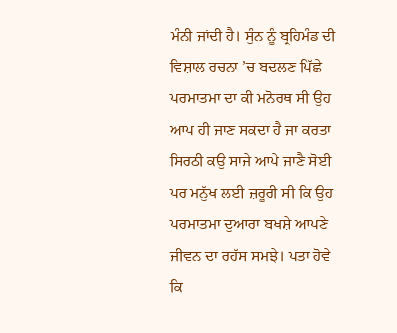ਮੰਨੀ ਜਾਂਦੀ ਹੈ। ਸੁੰਨ ਨੂੰ ਬ੍ਰਹਿਮੰਡ ਦੀ ਵਿਸ਼ਾਲ ਰਚਨਾ ’ਚ ਬਦਲਣ ਪਿੱਛੇ ਪਰਮਾਤਮਾ ਦਾ ਕੀ ਮਨੋਰਥ ਸੀ ਉਹ ਆਪ ਹੀ ਜਾਣ ਸਕਦਾ ਹੈ ਜਾ ਕਰਤਾ ਸਿਰਠੀ ਕਉ ਸਾਜੇ ਆਪੇ ਜਾਣੈ ਸੋਈ ਪਰ ਮਨੁੱਖ ਲਈ ਜ਼ਰੂਰੀ ਸੀ ਕਿ ਉਹ ਪਰਮਾਤਮਾ ਦੁਆਰਾ ਬਖਸ਼ੇ ਆਪਣੇ ਜੀਵਨ ਦਾ ਰਹੱਸ ਸਮਝੇ। ਪਤਾ ਹੋਵੇ ਕਿ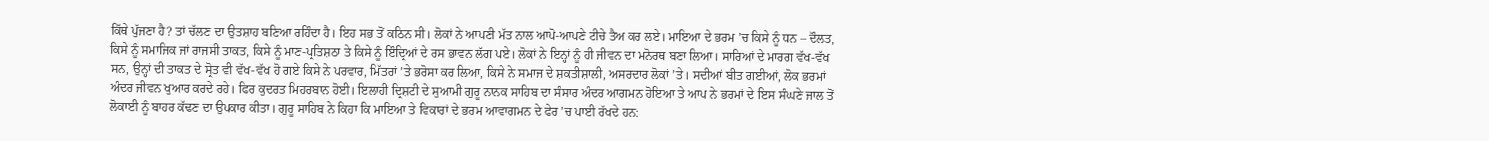ਕਿੱਥੇ ਪੁੱਜਣਾ ਹੈ? ਤਾਂ ਚੱਲਣ ਦਾ ਉਤਸ਼ਾਹ ਬਣਿਆ ਰਹਿੰਦਾ ਹੈ। ਇਹ ਸਭ ਤੋਂ ਕਠਿਨ ਸੀ। ਲੋਕਾਂ ਨੇ ਆਪਣੀ ਮੱਤ ਨਾਲ ਆਪੋ-ਆਪਣੇ ਟੀਚੇ ਤੈਅ ਕਰ ਲਏ। ਮਾਇਆ ਦੇ ਭਰਮ ’ਚ ਕਿਸੇ ਨੂੰ ਧਨ – ਦੌਲਤ, ਕਿਸੇ ਨੂੰ ਸਮਾਜਿਕ ਜਾਂ ਰਾਜਸੀ ਤਾਕਤ, ਕਿਸੇ ਨੂੰ ਮਾਣ-ਪ੍ਰਤਿਸ਼ਠਾ ਤੇ ਕਿਸੇ ਨੂੰ ਇੰਦ੍ਰਿਆਂ ਦੇ ਰਸ ਭਾਵਨ ਲੱਗ ਪਏ। ਲੋਕਾਂ ਨੇ ਇਨ੍ਹਾਂ ਨੂੰ ਹੀ ਜੀਵਨ ਦਾ ਮਨੋਰਥ ਬਣਾ ਲਿਆ। ਸਾਰਿਆਂ ਦੇ ਮਾਰਗ ਵੱਖ-ਵੱਖ ਸਨ, ਉਨ੍ਹਾਂ ਦੀ ਤਾਕਤ ਦੇ ਸ੍ਰੋਤ ਵੀ ਵੱਖ-ਵੱਖ ਹੋ ਗਏ ਕਿਸੇ ਨੇ ਪਰਵਾਰ, ਮਿੱਤਰਾਂ ’ਤੇ ਭਰੋਸਾ ਕਰ ਲਿਆ, ਕਿਸੇ ਨੇ ਸਮਾਜ ਦੇ ਸ਼ਕਤੀਸ਼ਾਲੀ, ਅਸਰਦਾਰ ਲੋਕਾਂ ’ਤੇ। ਸਦੀਆਂ ਬੀਤ ਗਈਆਂ, ਲੋਕ ਭਰਮਾਂ ਅੰਦਰ ਜੀਵਨ ਖੁਆਰ ਕਰਦੇ ਰਹੇ। ਫਿਰ ਕੁਦਰਤ ਮਿਹਰਬਾਨ ਹੋਈ। ਇਲਾਹੀ ਦ੍ਰਿਸ਼ਟੀ ਦੇ ਸੁਆਮੀ ਗੁਰੂ ਨਾਨਕ ਸਾਹਿਬ ਦਾ ਸੰਸਾਰ ਅੰਦਰ ਆਗਮਨ ਹੋਇਆ ਤੇ ਆਪ ਨੇ ਭਰਮਾਂ ਦੇ ਇਸ ਸੰਘਣੇ ਜਾਲ ਤੋਂ ਲੋਕਾਈ ਨੂੰ ਬਾਹਰ ਕੱਢਣ ਦਾ ਉਪਕਾਰ ਕੀਤਾ। ਗੁਰੂ ਸਾਹਿਬ ਨੇ ਕਿਹਾ ਕਿ ਮਾਇਆ ਤੇ ਵਿਕਾਰਾਂ ਦੇ ਭਰਮ ਆਵਾਗਮਨ ਦੇ ਫੇਰ ’ਚ ਪਾਈ ਰੱਖਦੇ ਹਨ: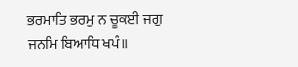ਭਰਮਾਤਿ ਭਰਮੁ ਨ ਚੂਕਈ ਜਗੁ ਜਨਮਿ ਬਿਆਧਿ ਖਪੰ॥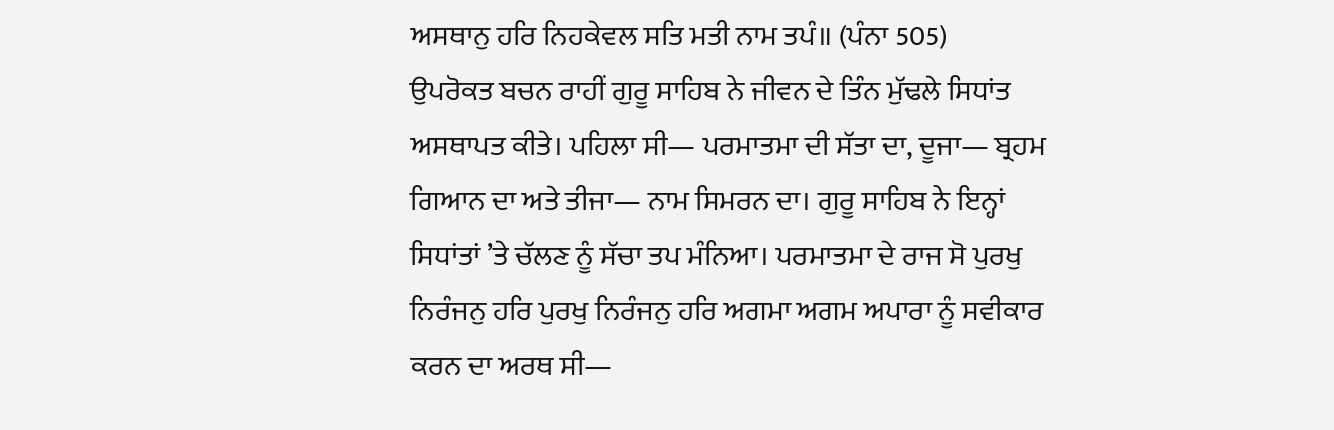ਅਸਥਾਨੁ ਹਰਿ ਨਿਹਕੇਵਲ ਸਤਿ ਮਤੀ ਨਾਮ ਤਪੰ॥ (ਪੰਨਾ 505)
ਉਪਰੋਕਤ ਬਚਨ ਰਾਹੀਂ ਗੁਰੂ ਸਾਹਿਬ ਨੇ ਜੀਵਨ ਦੇ ਤਿੰਨ ਮੁੱਢਲੇ ਸਿਧਾਂਤ ਅਸਥਾਪਤ ਕੀਤੇ। ਪਹਿਲਾ ਸੀ— ਪਰਮਾਤਮਾ ਦੀ ਸੱਤਾ ਦਾ, ਦੂਜਾ— ਬ੍ਰਹਮ ਗਿਆਨ ਦਾ ਅਤੇ ਤੀਜਾ— ਨਾਮ ਸਿਮਰਨ ਦਾ। ਗੁਰੂ ਸਾਹਿਬ ਨੇ ਇਨ੍ਹਾਂ ਸਿਧਾਂਤਾਂ ’ਤੇ ਚੱਲਣ ਨੂੰ ਸੱਚਾ ਤਪ ਮੰਨਿਆ। ਪਰਮਾਤਮਾ ਦੇ ਰਾਜ ਸੋ ਪੁਰਖੁ ਨਿਰੰਜਨੁ ਹਰਿ ਪੁਰਖੁ ਨਿਰੰਜਨੁ ਹਰਿ ਅਗਮਾ ਅਗਮ ਅਪਾਰਾ ਨੂੰ ਸਵੀਕਾਰ ਕਰਨ ਦਾ ਅਰਥ ਸੀ—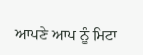ਆਪਣੇ ਆਪ ਨੂੰ ਮਿਟਾ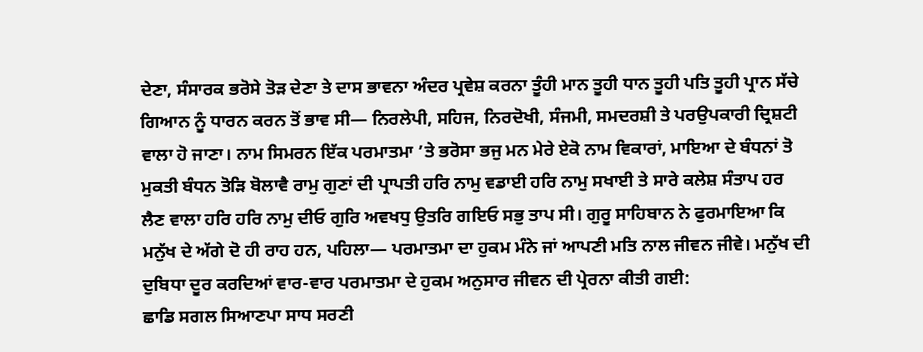ਦੇਣਾ, ਸੰਸਾਰਕ ਭਰੋਸੇ ਤੋੜ ਦੇਣਾ ਤੇ ਦਾਸ ਭਾਵਨਾ ਅੰਦਰ ਪ੍ਰਵੇਸ਼ ਕਰਨਾ ਤੂੰਹੀ ਮਾਨ ਤੂਹੀ ਧਾਨ ਤੂਹੀ ਪਤਿ ਤੂਹੀ ਪ੍ਰਾਨ ਸੱਚੇ ਗਿਆਨ ਨੂੰ ਧਾਰਨ ਕਰਨ ਤੋਂ ਭਾਵ ਸੀ— ਨਿਰਲੇਪੀ, ਸਹਿਜ, ਨਿਰਦੋਖੀ, ਸੰਜਮੀ, ਸਮਦਰਸ਼ੀ ਤੇ ਪਰਉਪਕਾਰੀ ਦ੍ਰਿਸ਼ਟੀ ਵਾਲਾ ਹੋ ਜਾਣਾ। ਨਾਮ ਸਿਮਰਨ ਇੱਕ ਪਰਮਾਤਮਾ ’ਤੇ ਭਰੋਸਾ ਭਜੁ ਮਨ ਮੇਰੇ ਏਕੋ ਨਾਮ ਵਿਕਾਰਾਂ, ਮਾਇਆ ਦੇ ਬੰਧਨਾਂ ਤੋ ਮੁਕਤੀ ਬੰਧਨ ਤੋੜਿ ਬੋਲਾਵੈ ਰਾਮੁ ਗੁਣਾਂ ਦੀ ਪ੍ਰਾਪਤੀ ਹਰਿ ਨਾਮੁ ਵਡਾਈ ਹਰਿ ਨਾਮੁ ਸਖਾਈ ਤੇ ਸਾਰੇ ਕਲੇਸ਼ ਸੰਤਾਪ ਹਰ ਲੈਣ ਵਾਲਾ ਹਰਿ ਹਰਿ ਨਾਮੁ ਦੀਓ ਗੁਰਿ ਅਵਖਧੁ ਉਤਰਿ ਗਇਓ ਸਭੁ ਤਾਪ ਸੀ। ਗੁਰੂ ਸਾਹਿਬਾਨ ਨੇ ਫੁਰਮਾਇਆ ਕਿ ਮਨੁੱਖ ਦੇ ਅੱਗੇ ਦੋ ਹੀ ਰਾਹ ਹਨ, ਪਹਿਲਾ— ਪਰਮਾਤਮਾ ਦਾ ਹੁਕਮ ਮੰਨੇ ਜਾਂ ਆਪਣੀ ਮਤਿ ਨਾਲ ਜੀਵਨ ਜੀਵੇ। ਮਨੁੱਖ ਦੀ ਦੁਬਿਧਾ ਦੂਰ ਕਰਦਿਆਂ ਵਾਰ-ਵਾਰ ਪਰਮਾਤਮਾ ਦੇ ਹੁਕਮ ਅਨੁਸਾਰ ਜੀਵਨ ਦੀ ਪ੍ਰੇਰਨਾ ਕੀਤੀ ਗਈ:
ਛਾਡਿ ਸਗਲ ਸਿਆਣਪਾ ਸਾਧ ਸਰਣੀ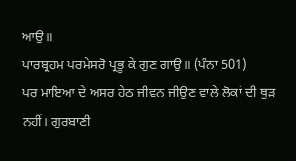ਆਉ॥
ਪਾਰਬ੍ਰਹਮ ਪਰਮੇਸਰੋ ਪ੍ਰਭੂ ਕੇ ਗੁਣ ਗਾਉ॥ (ਪੰਨਾ 501)
ਪਰ ਮਾਇਆ ਦੇ ਅਸਰ ਹੇਠ ਜੀਵਨ ਜੀਉਣ ਵਾਲੇ ਲੋਕਾਂ ਦੀ ਥੁੜ ਨਹੀਂ। ਗੁਰਬਾਣੀ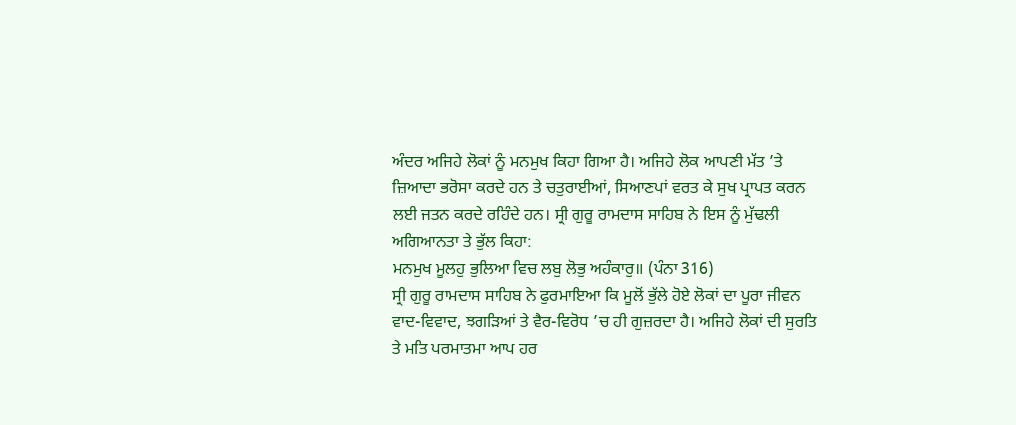ਅੰਦਰ ਅਜਿਹੇ ਲੋਕਾਂ ਨੂੰ ਮਨਮੁਖ ਕਿਹਾ ਗਿਆ ਹੈ। ਅਜਿਹੇ ਲੋਕ ਆਪਣੀ ਮੱਤ ’ਤੇ ਜ਼ਿਆਦਾ ਭਰੋਸਾ ਕਰਦੇ ਹਨ ਤੇ ਚਤੁਰਾਈਆਂ, ਸਿਆਣਪਾਂ ਵਰਤ ਕੇ ਸੁਖ ਪ੍ਰਾਪਤ ਕਰਨ ਲਈ ਜਤਨ ਕਰਦੇ ਰਹਿੰਦੇ ਹਨ। ਸ੍ਰੀ ਗੁਰੂ ਰਾਮਦਾਸ ਸਾਹਿਬ ਨੇ ਇਸ ਨੂੰ ਮੁੱਢਲੀ ਅਗਿਆਨਤਾ ਤੇ ਭੁੱਲ ਕਿਹਾ:
ਮਨਮੁਖ ਮੂਲਹੁ ਭੁਲਿਆ ਵਿਚ ਲਬੁ ਲੋਭੁ ਅਹੰਕਾਰੁ॥ (ਪੰਨਾ 316)
ਸ੍ਰੀ ਗੁਰੂ ਰਾਮਦਾਸ ਸਾਹਿਬ ਨੇ ਫੁਰਮਾਇਆ ਕਿ ਮੂਲੋਂ ਭੁੱਲੇ ਹੋਏ ਲੋਕਾਂ ਦਾ ਪੂਰਾ ਜੀਵਨ ਵਾਦ-ਵਿਵਾਦ, ਝਗੜਿਆਂ ਤੇ ਵੈਰ-ਵਿਰੋਧ ’ਚ ਹੀ ਗੁਜ਼ਰਦਾ ਹੈ। ਅਜਿਹੇ ਲੋਕਾਂ ਦੀ ਸੁਰਤਿ ਤੇ ਮਤਿ ਪਰਮਾਤਮਾ ਆਪ ਹਰ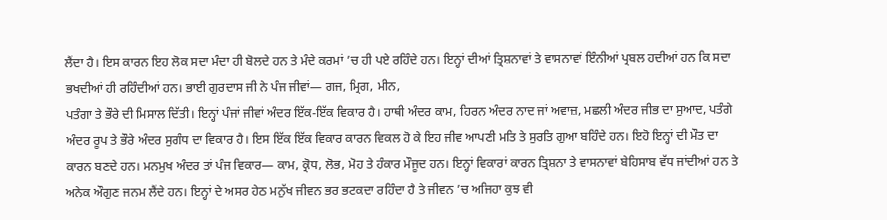ਲੈਂਦਾ ਹੈ। ਇਸ ਕਾਰਨ ਇਹ ਲੋਕ ਸਦਾ ਮੰਦਾ ਹੀ ਬੋਲਦੇ ਹਨ ਤੇ ਮੰਦੇ ਕਰਮਾਂ ’ਚ ਹੀ ਪਏ ਰਹਿੰਦੇ ਹਨ। ਇਨ੍ਹਾਂ ਦੀਆਂ ਤ੍ਰਿਸ਼ਨਾਵਾਂ ਤੇ ਵਾਸਨਾਵਾਂ ਇੰਨੀਆਂ ਪ੍ਰਬਲ ਹਦੀਆਂ ਹਨ ਕਿ ਸਦਾ ਭਖਦੀਆਂ ਹੀ ਰਹਿੰਦੀਆਂ ਹਨ। ਭਾਈ ਗੁਰਦਾਸ ਜੀ ਨੇ ਪੰਜ ਜੀਵਾਂ— ਗਜ, ਮ੍ਰਿਗ, ਮੀਨ,
ਪਤੰਗਾ ਤੇ ਭੌਰੇ ਦੀ ਮਿਸਾਲ ਦਿੱਤੀ। ਇਨ੍ਹਾਂ ਪੰਜਾਂ ਜੀਵਾਂ ਅੰਦਰ ਇੱਕ-ਇੱਕ ਵਿਕਾਰ ਹੈ। ਹਾਥੀ ਅੰਦਰ ਕਾਮ, ਹਿਰਨ ਅੰਦਰ ਨਾਦ ਜਾਂ ਅਵਾਜ਼, ਮਛਲੀ ਅੰਦਰ ਜੀਭ ਦਾ ਸੁਆਦ, ਪਤੰਗੇ ਅੰਦਰ ਰੂਪ ਤੇ ਭੌਰੇ ਅੰਦਰ ਸੁਗੰਧ ਦਾ ਵਿਕਾਰ ਹੈ। ਇਸ ਇੱਕ ਇੱਕ ਵਿਕਾਰ ਕਾਰਨ ਵਿਕਲ ਹੋ ਕੇ ਇਹ ਜੀਵ ਆਪਣੀ ਮਤਿ ਤੇ ਸੁਰਤਿ ਗੁਆ ਬਹਿੰਦੇ ਹਨ। ਇਹੋ ਇਨ੍ਹਾਂ ਦੀ ਮੌਤ ਦਾ ਕਾਰਨ ਬਣਦੇ ਹਨ। ਮਨਮੁਖ ਅੰਦਰ ਤਾਂ ਪੰਜ ਵਿਕਾਰ— ਕਾਮ, ਕ੍ਰੋਧ, ਲੋਭ, ਮੋਹ ਤੇ ਹੰਕਾਰ ਮੌਜੂਦ ਹਨ। ਇਨ੍ਹਾਂ ਵਿਕਾਰਾਂ ਕਾਰਨ ਤ੍ਰਿਸ਼ਨਾ ਤੇ ਵਾਸਨਾਵਾਂ ਬੇਹਿਸਾਬ ਵੱਧ ਜਾਂਦੀਆਂ ਹਨ ਤੇ ਅਨੇਕ ਔਗੁਣ ਜਨਮ ਲੈਂਦੇ ਹਨ। ਇਨ੍ਹਾਂ ਦੇ ਅਸਰ ਹੇਠ ਮਨੁੱਖ ਜੀਵਨ ਭਰ ਭਟਕਦਾ ਰਹਿੰਦਾ ਹੈ ਤੇ ਜੀਵਨ ’ਚ ਅਜਿਹਾ ਕੁਝ ਵੀ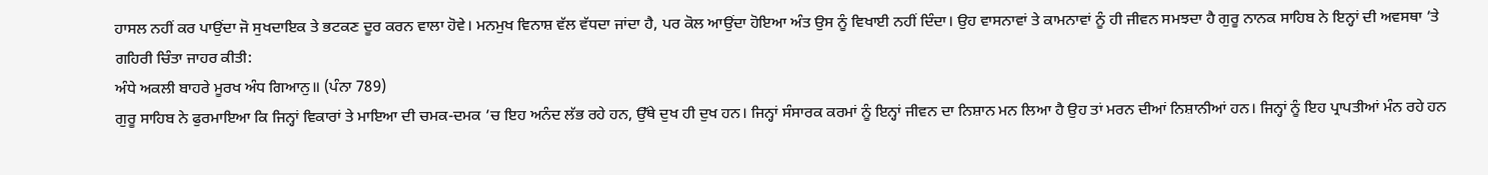ਹਾਸਲ ਨਹੀਂ ਕਰ ਪਾਉਂਦਾ ਜੋ ਸੁਖਦਾਇਕ ਤੇ ਭਟਕਣ ਦੂਰ ਕਰਨ ਵਾਲਾ ਹੋਵੇ। ਮਨਮੁਖ ਵਿਨਾਸ਼ ਵੱਲ ਵੱਧਦਾ ਜਾਂਦਾ ਹੈ, ਪਰ ਕੋਲ ਆਉਂਦਾ ਹੋਇਆ ਅੰਤ ਉਸ ਨੂੰ ਵਿਖਾਈ ਨਹੀਂ ਦਿੰਦਾ। ਉਹ ਵਾਸਨਾਵਾਂ ਤੇ ਕਾਮਨਾਵਾਂ ਨੂੰ ਹੀ ਜੀਵਨ ਸਮਝਦਾ ਹੈ ਗੁਰੂ ਨਾਨਕ ਸਾਹਿਬ ਨੇ ਇਨ੍ਹਾਂ ਦੀ ਅਵਸਥਾ ’ਤੇ ਗਹਿਰੀ ਚਿੰਤਾ ਜਾਹਰ ਕੀਤੀ:
ਅੰਧੇ ਅਕਲੀ ਬਾਹਰੇ ਮੂਰਖ ਅੰਧ ਗਿਆਨੁ॥ (ਪੰਨਾ 789)
ਗੁਰੂ ਸਾਹਿਬ ਨੇ ਫੁਰਮਾਇਆ ਕਿ ਜਿਨ੍ਹਾਂ ਵਿਕਾਰਾਂ ਤੇ ਮਾਇਆ ਦੀ ਚਮਕ-ਦਮਕ ’ਚ ਇਹ ਅਨੰਦ ਲੱਭ ਰਹੇ ਹਨ, ਉੱਥੇ ਦੁਖ ਹੀ ਦੁਖ ਹਨ। ਜਿਨ੍ਹਾਂ ਸੰਸਾਰਕ ਕਰਮਾਂ ਨੂੰ ਇਨ੍ਹਾਂ ਜੀਵਨ ਦਾ ਨਿਸ਼ਾਨ ਮਨ ਲਿਆ ਹੈ ਉਹ ਤਾਂ ਮਰਨ ਦੀਆਂ ਨਿਸ਼ਾਨੀਆਂ ਹਨ। ਜਿਨ੍ਹਾਂ ਨੂੰ ਇਹ ਪ੍ਰਾਪਤੀਆਂ ਮੰਨ ਰਹੇ ਹਨ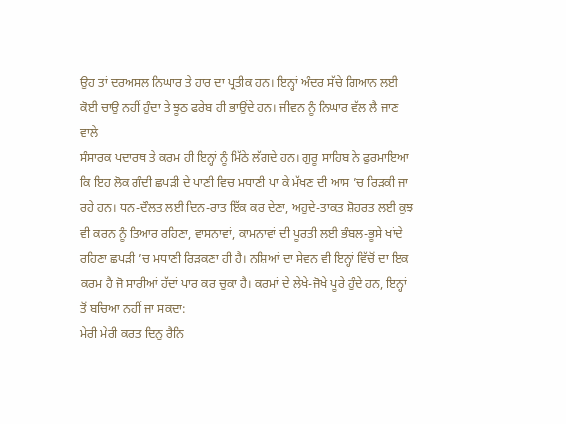ਉਹ ਤਾਂ ਦਰਅਸਲ ਨਿਘਾਰ ਤੇ ਹਾਰ ਦਾ ਪ੍ਰਤੀਕ ਹਨ। ਇਨ੍ਹਾਂ ਅੰਦਰ ਸੱਚੇ ਗਿਆਨ ਲਈ ਕੋਈ ਚਾਉ ਨਹੀਂ ਹੁੰਦਾ ਤੇ ਝੂਠ ਫਰੇਬ ਹੀ ਭਾਉਂਦੇ ਹਨ। ਜੀਵਨ ਨੂੰ ਨਿਘਾਰ ਵੱਲ ਲੈ ਜਾਣ ਵਾਲੇ
ਸੰਸਾਰਕ ਪਦਾਰਥ ਤੇ ਕਰਮ ਹੀ ਇਨ੍ਹਾਂ ਨੂੰ ਮਿੱਠੇ ਲੱਗਦੇ ਹਨ। ਗੁਰੂ ਸਾਹਿਬ ਨੇ ਫੁਰਮਾਇਆ ਕਿ ਇਹ ਲੋਕ ਗੰਦੀ ਛਪੜੀ ਦੇ ਪਾਣੀ ਵਿਚ ਮਧਾਣੀ ਪਾ ਕੇ ਮੱਖਣ ਦੀ ਆਸ ’ਚ ਰਿੜਕੀ ਜਾ ਰਹੇ ਹਨ। ਧਨ-ਦੌਲਤ ਲਈ ਦਿਨ-ਰਾਤ ਇੱਕ ਕਰ ਦੇਣਾ, ਅਹੁਦੇ-ਤਾਕਤ ਸ਼ੋਹਰਤ ਲਈ ਕੁਝ ਵੀ ਕਰਨ ਨੂੰ ਤਿਆਰ ਰਹਿਣਾ, ਵਾਸਨਾਵਾਂ, ਕਾਮਨਾਵਾਂ ਦੀ ਪੂਰਤੀ ਲਈ ਭੰਬਲ-ਭੂਸੇ ਖਾਂਦੇ ਰਹਿਣਾ ਛਪੜੀ ’ਚ ਮਧਾਣੀ ਰਿੜਕਣਾ ਹੀ ਹੈ। ਨਸ਼ਿਆਂ ਦਾ ਸੇਵਨ ਵੀ ਇਨ੍ਹਾਂ ਵਿੱਚੋਂ ਦਾ ਇਕ ਕਰਮ ਹੈ ਜੋ ਸਾਰੀਆਂ ਹੱਦਾਂ ਪਾਰ ਕਰ ਚੁਕਾ ਹੈ। ਕਰਮਾਂ ਦੇ ਲੇਖੇ-ਜੋਖੇ ਪੂਰੇ ਹੁੰਦੇ ਹਨ, ਇਨ੍ਹਾਂ ਤੋਂ ਬਚਿਆ ਨਹੀਂ ਜਾ ਸਕਦਾ:
ਮੇਰੀ ਮੇਰੀ ਕਰਤ ਦਿਨੁ ਰੈਨਿ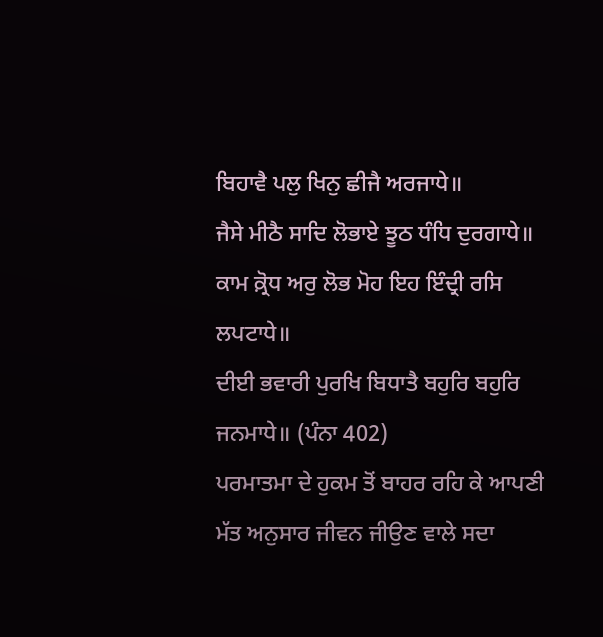ਬਿਹਾਵੈ ਪਲੁ ਖਿਨੁ ਛੀਜੈ ਅਰਜਾਧੇ॥
ਜੈਸੇ ਮੀਠੈ ਸਾਦਿ ਲੋਭਾਏ ਝੂਠ ਧੰਧਿ ਦੁਰਗਾਧੇ॥
ਕਾਮ ਕ਼੍ਰੋਧ ਅਰੁ ਲੋਭ ਮੋਹ ਇਹ ਇੰਦ੍ਰੀ ਰਸਿ ਲਪਟਾਧੇ॥
ਦੀਈ ਭਵਾਰੀ ਪੁਰਖਿ ਬਿਧਾਤੈ ਬਹੁਰਿ ਬਹੁਰਿ ਜਨਮਾਧੇ॥ (ਪੰਨਾ 402)
ਪਰਮਾਤਮਾ ਦੇ ਹੁਕਮ ਤੋਂ ਬਾਹਰ ਰਹਿ ਕੇ ਆਪਣੀ ਮੱਤ ਅਨੁਸਾਰ ਜੀਵਨ ਜੀਉਣ ਵਾਲੇ ਸਦਾ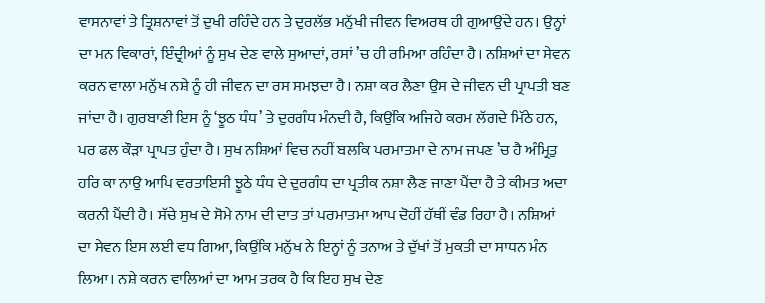ਵਾਸਨਾਵਾਂ ਤੇ ਤ੍ਰਿਸ਼ਨਾਵਾਂ ਤੋਂ ਦੁਖੀ ਰਹਿੰਦੇ ਹਨ ਤੇ ਦੁਰਲੱਭ ਮਨੁੱਖੀ ਜੀਵਨ ਵਿਅਰਥ ਹੀ ਗੁਆਉਂਦੇ ਹਨ। ਉਨ੍ਹਾਂ ਦਾ ਮਨ ਵਿਕਾਰਾਂ, ਇੰਦ੍ਰੀਆਂ ਨੂੰ ਸੁਖ ਦੇਣ ਵਾਲੇ ਸੁਆਦਾਂ, ਰਸਾਂ ’ਚ ਹੀ ਰਮਿਆ ਰਹਿੰਦਾ ਹੈ। ਨਸ਼ਿਆਂ ਦਾ ਸੇਵਨ ਕਰਨ ਵਾਲਾ ਮਨੁੱਖ ਨਸ਼ੇ ਨੂੰ ਹੀ ਜੀਵਨ ਦਾ ਰਸ ਸਮਝਦਾ ਹੈ। ਨਸ਼ਾ ਕਰ ਲੈਣਾ ਉਸ ਦੇ ਜੀਵਨ ਦੀ ਪ੍ਰਾਪਤੀ ਬਣ ਜਾਂਦਾ ਹੈ। ਗੁਰਬਾਣੀ ਇਸ ਨੂੰ ‘ਝੂਠ ਧੰਧ’ ਤੇ ਦੁਰਗੰਧ ਮੰਨਦੀ ਹੈ, ਕਿਉਂਕਿ ਅਜਿਹੇ ਕਰਮ ਲੱਗਦੇ ਮਿੱਠੇ ਹਨ, ਪਰ ਫਲ ਕੌੜਾ ਪ੍ਰਾਪਤ ਹੁੰਦਾ ਹੈ। ਸੁਖ ਨਸ਼ਿਆਂ ਵਿਚ ਨਹੀਂ ਬਲਕਿ ਪਰਮਾਤਮਾ ਦੇ ਨਾਮ ਜਪਣ ’ਚ ਹੈ ਅੰਮ੍ਰਿਤੁ ਹਰਿ ਕਾ ਨਾਉ ਆਪਿ ਵਰਤਾਇਸੀ ਝੂਠੇ ਧੰਧ ਦੇ ਦੁਰਗੰਧ ਦਾ ਪ੍ਰਤੀਕ ਨਸ਼ਾ ਲੈਣ ਜਾਣਾ ਪੈਂਦਾ ਹੈ ਤੇ ਕੀਮਤ ਅਦਾ ਕਰਨੀ ਪੈਂਦੀ ਹੈ। ਸੱਚੇ ਸੁਖ ਦੇ ਸੋਮੇ ਨਾਮ ਦੀ ਦਾਤ ਤਾਂ ਪਰਮਾਤਮਾ ਆਪ ਦੋਹੀਂ ਹੱਥੀਂ ਵੰਡ ਰਿਹਾ ਹੈ। ਨਸ਼ਿਆਂ ਦਾ ਸੇਵਨ ਇਸ ਲਈ ਵਧ ਗਿਆ, ਕਿਉਂਕਿ ਮਨੁੱਖ ਨੇ ਇਨ੍ਹਾਂ ਨੂੰ ਤਨਾਅ ਤੇ ਦੁੱਖਾਂ ਤੋਂ ਮੁਕਤੀ ਦਾ ਸਾਧਨ ਮੰਨ ਲਿਆ। ਨਸ਼ੇ ਕਰਨ ਵਾਲਿਆਂ ਦਾ ਆਮ ਤਰਕ ਹੈ ਕਿ ਇਹ ਸੁਖ ਦੇਣ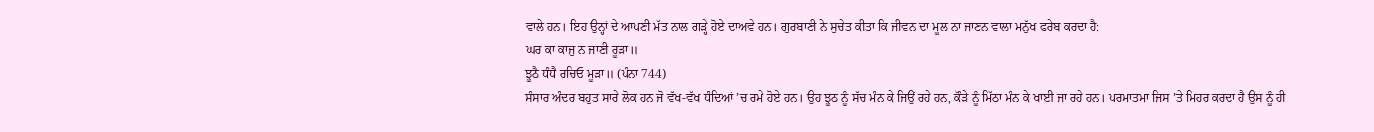ਵਾਲੇ ਹਨ। ਇਹ ਉਨ੍ਹਾਂ ਦੇ ਆਪਣੀ ਮੱਤ ਨਾਲ ਗੜ੍ਹੇ ਹੋਏ ਦਾਅਵੇ ਹਨ। ਗੁਰਬਾਣੀ ਨੇ ਸੁਚੇਤ ਕੀਤਾ ਕਿ ਜੀਵਨ ਦਾ ਮੂਲ ਨਾ ਜਾਣਨ ਵਾਲਾ ਮਨੁੱਖ ਫਰੇਬ ਕਰਦਾ ਹੈ:
ਘਰ ਕਾ ਕਾਜੁ ਨ ਜਾਣੀ ਰੂੜਾ॥
ਝੂਠੈ ਧੰਧੈ ਰਚਿਓ ਮੂੜਾ॥ (ਪੰਨਾ 744)
ਸੰਸਾਰ ਅੰਦਰ ਬਹੁਤ ਸਾਰੇ ਲੋਕ ਹਨ ਜੋ ਵੱਖ-ਵੱਖ ਧੰਦਿਆਂ ’ਚ ਰਮੇ ਹੋਏ ਹਨ। ਉਹ ਝੂਠ ਨੂੰ ਸੱਚ ਮੰਨ ਕੇ ਜਿਉਂ ਰਹੇ ਹਨ, ਕੌੜੇ ਨੂੰ ਮਿੱਠਾ ਮੰਨ ਕੇ ਖਾਈ ਜਾ ਰਹੇ ਹਨ। ਪਰਮਾਤਮਾ ਜਿਸ ’ਤੇ ਮਿਹਰ ਕਰਦਾ ਹੈ ਉਸ ਨੂੰ ਹੀ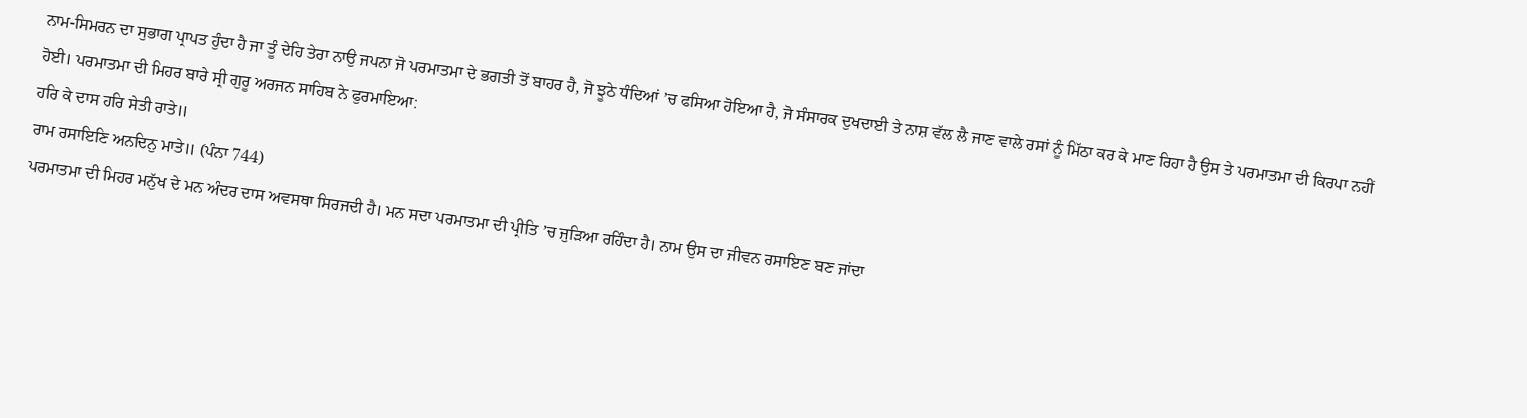ਨਾਮ-ਸਿਮਰਨ ਦਾ ਸੁਭਾਗ ਪ੍ਰਾਪਤ ਹੁੰਦਾ ਹੈ ਜਾ ਤੂੰ ਦੇਹਿ ਤੇਰਾ ਨਾਉ ਜਪਨਾ ਜੋ ਪਰਮਾਤਮਾ ਦੇ ਭਗਤੀ ਤੋਂ ਬਾਹਰ ਹੈ, ਜੋ ਝੂਠੇ ਧੰਦਿਆਂ ’ਚ ਫਸਿਆ ਹੋਇਆ ਹੈ, ਜੋ ਸੰਸਾਰਕ ਦੁਖਦਾਈ ਤੇ ਨਾਸ਼ ਵੱਲ ਲੈ ਜਾਣ ਵਾਲੇ ਰਸਾਂ ਨੂੰ ਮਿੱਠਾ ਕਰ ਕੇ ਮਾਣ ਰਿਹਾ ਹੈ ਉਸ ਤੇ ਪਰਮਾਤਮਾ ਦੀ ਕਿਰਪਾ ਨਹੀਂ ਹੋਈ। ਪਰਮਾਤਮਾ ਦੀ ਮਿਹਰ ਬਾਰੇ ਸ੍ਰੀ ਗੁਰੂ ਅਰਜਨ ਸਾਹਿਬ ਨੇ ਫੁਰਮਾਇਆ:
ਹਰਿ ਕੇ ਦਾਸ ਹਰਿ ਸੇਤੀ ਰਾਤੇ॥
ਰਾਮ ਰਸਾਇਣਿ ਅਨਦਿਨੁ ਮਾਤੇ॥ (ਪੰਨਾ 744)
ਪਰਮਾਤਮਾ ਦੀ ਮਿਹਰ ਮਨੁੱਖ ਦੇ ਮਨ ਅੰਦਰ ਦਾਸ ਅਵਸਥਾ ਸਿਰਜਦੀ ਹੈ। ਮਨ ਸਦਾ ਪਰਮਾਤਮਾ ਦੀ ਪ੍ਰੀਤਿ ’ਚ ਜੁੜਿਆ ਰਹਿੰਦਾ ਹੈ। ਨਾਮ ਉਸ ਦਾ ਜੀਵਨ ਰਸਾਇਣ ਬਣ ਜਾਂਦਾ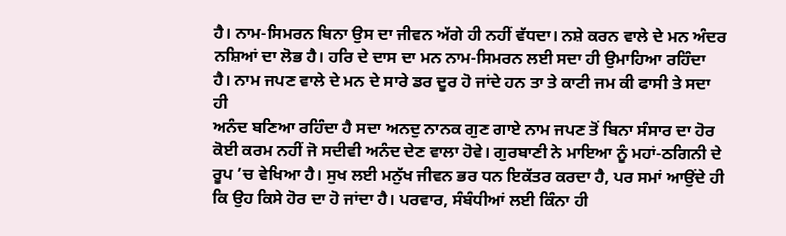ਹੈ। ਨਾਮ-ਸਿਮਰਨ ਬਿਨਾ ਉਸ ਦਾ ਜੀਵਨ ਅੱਗੇ ਹੀ ਨਹੀਂ ਵੱਧਦਾ। ਨਸ਼ੇ ਕਰਨ ਵਾਲੇ ਦੇ ਮਨ ਅੰਦਰ ਨਸ਼ਿਆਂ ਦਾ ਲੋਭ ਹੈ। ਹਰਿ ਦੇ ਦਾਸ ਦਾ ਮਨ ਨਾਮ-ਸਿਮਰਨ ਲਈ ਸਦਾ ਹੀ ਉਮਾਹਿਆ ਰਹਿੰਦਾ ਹੈ। ਨਾਮ ਜਪਣ ਵਾਲੇ ਦੇ ਮਨ ਦੇ ਸਾਰੇ ਡਰ ਦੂਰ ਹੋ ਜਾਂਦੇ ਹਨ ਤਾ ਤੇ ਕਾਟੀ ਜਮ ਕੀ ਫਾਸੀ ਤੇ ਸਦਾ ਹੀ
ਅਨੰਦ ਬਣਿਆ ਰਹਿੰਦਾ ਹੈ ਸਦਾ ਅਨਦੁ ਨਾਨਕ ਗੁਣ ਗਾਏ ਨਾਮ ਜਪਣ ਤੋਂ ਬਿਨਾ ਸੰਸਾਰ ਦਾ ਹੋਰ ਕੋਈ ਕਰਮ ਨਹੀਂ ਜੋ ਸਦੀਵੀ ਅਨੰਦ ਦੇਣ ਵਾਲਾ ਹੋਵੇ। ਗੁਰਬਾਣੀ ਨੇ ਮਾਇਆ ਨੂੰ ਮਹਾਂ-ਠਗਿਨੀ ਦੇ ਰੂਪ ’ਚ ਵੇਖਿਆ ਹੈ। ਸੁਖ ਲਈ ਮਨੁੱਖ ਜੀਵਨ ਭਰ ਧਨ ਇਕੱਤਰ ਕਰਦਾ ਹੈ, ਪਰ ਸਮਾਂ ਆਉਂਦੇ ਹੀ ਕਿ ਉਹ ਕਿਸੇ ਹੋਰ ਦਾ ਹੋ ਜਾਂਦਾ ਹੈ। ਪਰਵਾਰ, ਸੰਬੰਧੀਆਂ ਲਈ ਕਿੰਨਾ ਹੀ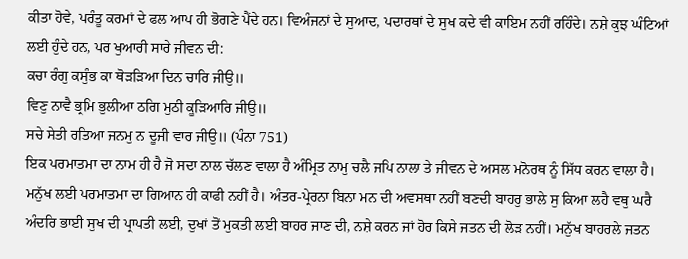ਕੀਤਾ ਹੋਵੇ, ਪਰੰਤੂ ਕਰਮਾਂ ਦੇ ਫਲ ਆਪ ਹੀ ਭੋਗਣੇ ਪੈਂਦੇ ਹਨ। ਵਿਅੰਜਨਾਂ ਦੇ ਸੁਆਦ, ਪਦਾਰਥਾਂ ਦੇ ਸੁਖ ਕਦੇ ਵੀ ਕਾਇਮ ਨਹੀਂ ਰਹਿੰਦੇ। ਨਸ਼ੇ ਕੁਝ ਘੰਟਿਆਂ ਲਈ ਹੁੰਦੇ ਹਨ, ਪਰ ਖੁਆਰੀ ਸਾਰੇ ਜੀਵਨ ਦੀ:
ਕਚਾ ਰੰਗੁ ਕਸੁੰਭ ਕਾ ਥੋੜੜਿਆ ਦਿਨ ਚਾਰਿ ਜੀਉ॥
ਵਿਣੁ ਨਾਵੈ ਭ੍ਰਮਿ ਭੁਲੀਆ ਠਗਿ ਮੁਠੀ ਕੂੜਿਆਰਿ ਜੀਉ॥
ਸਚੇ ਸੇਤੀ ਰਤਿਆ ਜਨਮੁ ਨ ਦੂਜੀ ਵਾਰ ਜੀਉ॥ (ਪੰਨਾ 751)
ਇਕ ਪਰਮਾਤਮਾ ਦਾ ਨਾਮ ਹੀ ਹੈ ਜੋ ਸਦਾ ਨਾਲ ਚੱਲਣ ਵਾਲਾ ਹੈ ਅੰਮ੍ਰਿਤ ਨਾਮੁ ਚਲੈ ਜਪਿ ਨਾਲਾ ਤੇ ਜੀਵਨ ਦੇ ਅਸਲ ਮਨੋਰਥ ਨੂੰ ਸਿੱਧ ਕਰਨ ਵਾਲਾ ਹੈ।
ਮਨੁੱਖ ਲਈ ਪਰਮਾਤਮਾ ਦਾ ਗਿਆਨ ਹੀ ਕਾਫੀ ਨਹੀਂ ਹੈ। ਅੰਤਰ-ਪ੍ਰੇਰਨਾ ਬਿਨਾ ਮਨ ਦੀ ਅਵਸਥਾ ਨਹੀਂ ਬਣਦੀ ਬਾਹਰੁ ਭਾਲੇ ਸੁ ਕਿਆ ਲਹੈ ਵਥੁ ਘਰੈ ਅੰਦਰਿ ਭਾਈ ਸੁਖ ਦੀ ਪ੍ਰਾਪਤੀ ਲਈ, ਦੁਖਾਂ ਤੋਂ ਮੁਕਤੀ ਲਈ ਬਾਹਰ ਜਾਣ ਦੀ, ਨਸ਼ੇ ਕਰਨ ਜਾਂ ਹੋਰ ਕਿਸੇ ਜਤਨ ਦੀ ਲੋੜ ਨਹੀਂ। ਮਨੁੱਖ ਬਾਹਰਲੇ ਜਤਨ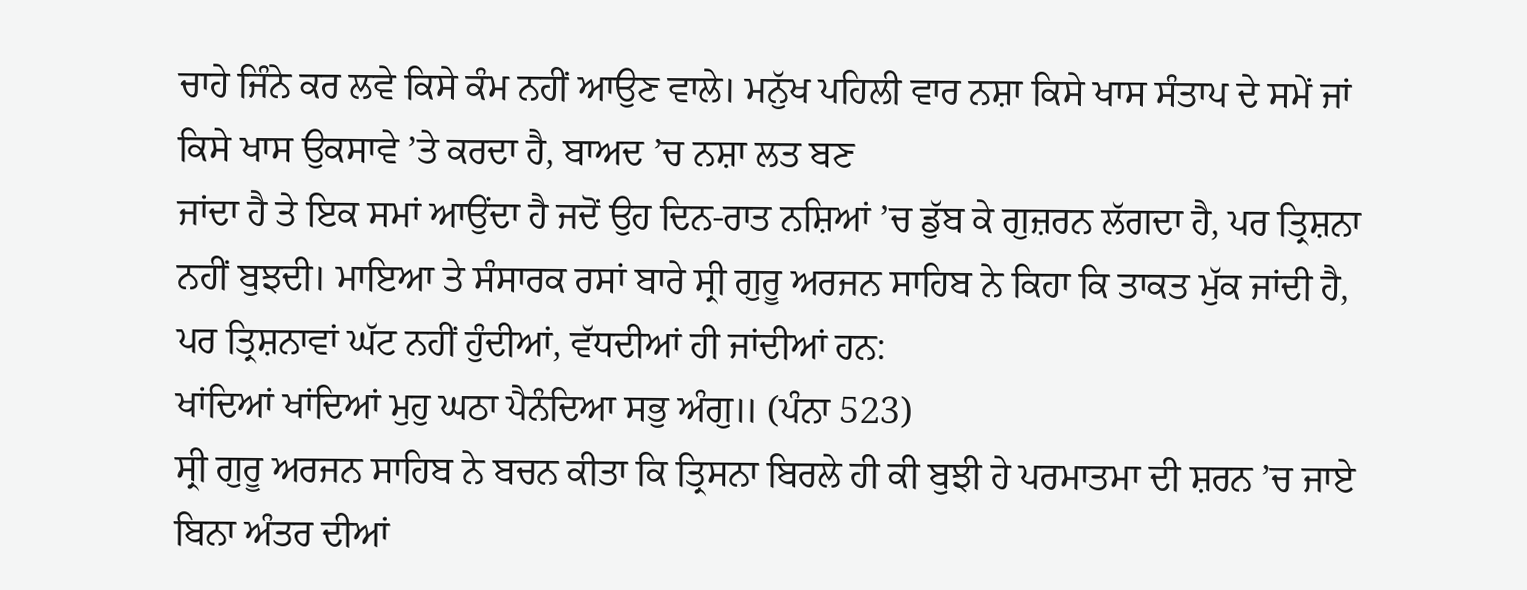ਚਾਹੇ ਜਿੰਨੇ ਕਰ ਲਵੇ ਕਿਸੇ ਕੰਮ ਨਹੀਂ ਆਉਣ ਵਾਲੇ। ਮਨੁੱਖ ਪਹਿਲੀ ਵਾਰ ਨਸ਼ਾ ਕਿਸੇ ਖਾਸ ਸੰਤਾਪ ਦੇ ਸਮੇਂ ਜਾਂ ਕਿਸੇ ਖਾਸ ਉਕਸਾਵੇ ’ਤੇ ਕਰਦਾ ਹੈ, ਬਾਅਦ ’ਚ ਨਸ਼ਾ ਲਤ ਬਣ
ਜਾਂਦਾ ਹੈ ਤੇ ਇਕ ਸਮਾਂ ਆਉਂਦਾ ਹੈ ਜਦੋਂ ਉਹ ਦਿਨ-ਰਾਤ ਨਸ਼ਿਆਂ ’ਚ ਡੁੱਬ ਕੇ ਗੁਜ਼ਰਨ ਲੱਗਦਾ ਹੈ, ਪਰ ਤ੍ਰਿਸ਼ਨਾ ਨਹੀਂ ਬੁਝਦੀ। ਮਾਇਆ ਤੇ ਸੰਸਾਰਕ ਰਸਾਂ ਬਾਰੇ ਸ੍ਰੀ ਗੁਰੂ ਅਰਜਨ ਸਾਹਿਬ ਨੇ ਕਿਹਾ ਕਿ ਤਾਕਤ ਮੁੱਕ ਜਾਂਦੀ ਹੈ, ਪਰ ਤ੍ਰਿਸ਼ਨਾਵਾਂ ਘੱਟ ਨਹੀਂ ਹੁੰਦੀਆਂ, ਵੱਧਦੀਆਂ ਹੀ ਜਾਂਦੀਆਂ ਹਨ:
ਖਾਂਦਿਆਂ ਖਾਂਦਿਆਂ ਮੁਹੁ ਘਠਾ ਪੈਨੰਦਿਆ ਸਭੁ ਅੰਗੁ॥ (ਪੰਨਾ 523)
ਸ੍ਰੀ ਗੁਰੂ ਅਰਜਨ ਸਾਹਿਬ ਨੇ ਬਚਨ ਕੀਤਾ ਕਿ ਤ੍ਰਿਸਨਾ ਬਿਰਲੇ ਹੀ ਕੀ ਬੁਝੀ ਹੇ ਪਰਮਾਤਮਾ ਦੀ ਸ਼ਰਨ ’ਚ ਜਾਏ ਬਿਨਾ ਅੰਤਰ ਦੀਆਂ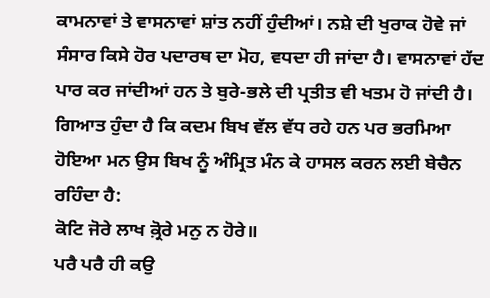ਕਾਮਨਾਵਾਂ ਤੇ ਵਾਸਨਾਵਾਂ ਸ਼ਾਂਤ ਨਹੀਂ ਹੁੰਦੀਆਂ। ਨਸ਼ੇ ਦੀ ਖੁਰਾਕ ਹੋਵੇ ਜਾਂ ਸੰਸਾਰ ਕਿਸੇ ਹੋਰ ਪਦਾਰਥ ਦਾ ਮੋਹ, ਵਧਦਾ ਹੀ ਜਾਂਦਾ ਹੈ। ਵਾਸਨਾਵਾਂ ਹੱਦ ਪਾਰ ਕਰ ਜਾਂਦੀਆਂ ਹਨ ਤੇ ਬੁਰੇ-ਭਲੇ ਦੀ ਪ੍ਰਤੀਤ ਵੀ ਖਤਮ ਹੋ ਜਾਂਦੀ ਹੈ। ਗਿਆਤ ਹੁੰਦਾ ਹੈ ਕਿ ਕਦਮ ਬਿਖ ਵੱਲ ਵੱਧ ਰਹੇ ਹਨ ਪਰ ਭਰਮਿਆ ਹੋਇਆ ਮਨ ਉਸ ਬਿਖ ਨੂੰ ਅੰਮ੍ਰਿਤ ਮੰਨ ਕੇ ਹਾਸਲ ਕਰਨ ਲਈ ਬੇਚੈਨ ਰਹਿੰਦਾ ਹੈ:
ਕੋਟਿ ਜੋਰੇ ਲਾਖ ਕ਼੍ਰੋਰੇ ਮਨੁ ਨ ਹੋਰੇ॥
ਪਰੈ ਪਰੈ ਹੀ ਕਉ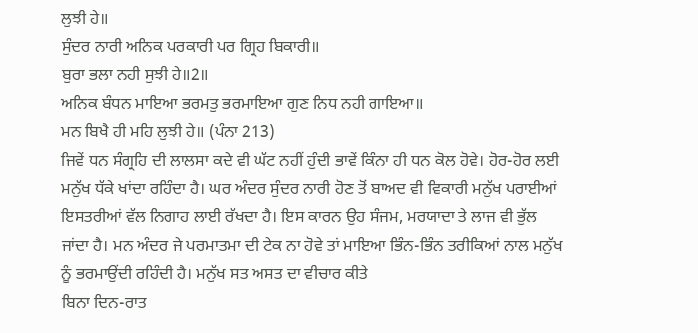ਲੁਝੀ ਹੇ॥
ਸੁੰਦਰ ਨਾਰੀ ਅਨਿਕ ਪਰਕਾਰੀ ਪਰ ਗ੍ਰਿਹ ਬਿਕਾਰੀ॥
ਬੁਰਾ ਭਲਾ ਨਹੀ ਸੁਝੀ ਹੇ॥2॥
ਅਨਿਕ ਬੰਧਨ ਮਾਇਆ ਭਰਮਤੁ ਭਰਮਾਇਆ ਗੁਣ ਨਿਧ ਨਹੀ ਗਾਇਆ॥
ਮਨ ਬਿਖੈ ਹੀ ਮਹਿ ਲੁਝੀ ਹੇ॥ (ਪੰਨਾ 213)
ਜਿਵੇਂ ਧਨ ਸੰਗ੍ਰਹਿ ਦੀ ਲਾਲਸਾ ਕਦੇ ਵੀ ਘੱਟ ਨਹੀਂ ਹੁੰਦੀ ਭਾਵੇਂ ਕਿੰਨਾ ਹੀ ਧਨ ਕੋਲ ਹੋਵੇ। ਹੋਰ-ਹੋਰ ਲਈ ਮਨੁੱਖ ਧੱਕੇ ਖਾਂਦਾ ਰਹਿੰਦਾ ਹੈ। ਘਰ ਅੰਦਰ ਸੁੰਦਰ ਨਾਰੀ ਹੋਣ ਤੋਂ ਬਾਅਦ ਵੀ ਵਿਕਾਰੀ ਮਨੁੱਖ ਪਰਾਈਆਂ ਇਸਤਰੀਆਂ ਵੱਲ ਨਿਗਾਹ ਲਾਈ ਰੱਖਦਾ ਹੈ। ਇਸ ਕਾਰਨ ਉਹ ਸੰਜਮ, ਮਰਯਾਦਾ ਤੇ ਲਾਜ ਵੀ ਭੁੱਲ ਜਾਂਦਾ ਹੈ। ਮਨ ਅੰਦਰ ਜੇ ਪਰਮਾਤਮਾ ਦੀ ਟੇਕ ਨਾ ਹੋਵੇ ਤਾਂ ਮਾਇਆ ਭਿੰਨ-ਭਿੰਨ ਤਰੀਕਿਆਂ ਨਾਲ ਮਨੁੱਖ ਨੂੰ ਭਰਮਾਉਂਦੀ ਰਹਿੰਦੀ ਹੈ। ਮਨੁੱਖ ਸਤ ਅਸਤ ਦਾ ਵੀਚਾਰ ਕੀਤੇ
ਬਿਨਾ ਦਿਨ-ਰਾਤ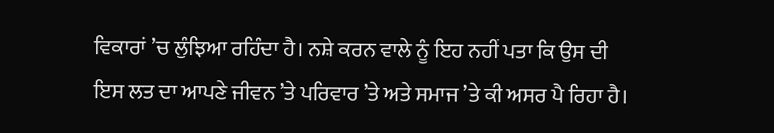ਵਿਕਾਰਾਂ ’ਚ ਲੁੰਝਿਆ ਰਹਿੰਦਾ ਹੈ। ਨਸ਼ੇ ਕਰਨ ਵਾਲੇ ਨੂੰ ਇਹ ਨਹੀਂ ਪਤਾ ਕਿ ਉਸ ਦੀ ਇਸ ਲਤ ਦਾ ਆਪਣੇ ਜੀਵਨ ’ਤੇ ਪਰਿਵਾਰ ’ਤੇ ਅਤੇ ਸਮਾਜ ’ਤੇ ਕੀ ਅਸਰ ਪੈ ਰਿਹਾ ਹੈ।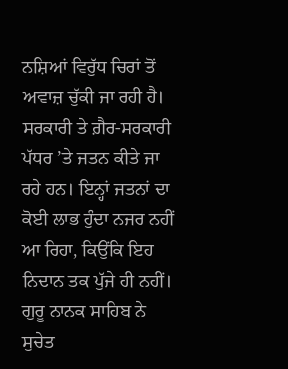ਨਸ਼ਿਆਂ ਵਿਰੁੱਧ ਚਿਰਾਂ ਤੋਂ ਅਵਾਜ਼ ਚੁੱਕੀ ਜਾ ਰਹੀ ਹੈ। ਸਰਕਾਰੀ ਤੇ ਗ਼ੈਰ-ਸਰਕਾਰੀ ਪੱਧਰ ’ਤੇ ਜਤਨ ਕੀਤੇ ਜਾ ਰਹੇ ਹਨ। ਇਨ੍ਹਾਂ ਜਤਨਾਂ ਦਾ ਕੋਈ ਲਾਭ ਹੁੰਦਾ ਨਜਰ ਨਹੀਂ ਆ ਰਿਹਾ, ਕਿਉਂਕਿ ਇਹ ਨਿਦਾਨ ਤਕ ਪੁੱਜੇ ਹੀ ਨਹੀਂ। ਗੁਰੂ ਨਾਨਕ ਸਾਹਿਬ ਨੇ ਸੁਚੇਤ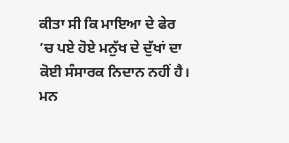ਕੀਤਾ ਸੀ ਕਿ ਮਾਇਆ ਦੇ ਫੇਰ ’ਚ ਪਏ ਹੋਏ ਮਨੁੱਖ ਦੇ ਦੁੱਖਾਂ ਦਾ ਕੋਈ ਸੰਸਾਰਕ ਨਿਦਾਨ ਨਹੀਂ ਹੈ। ਮਨ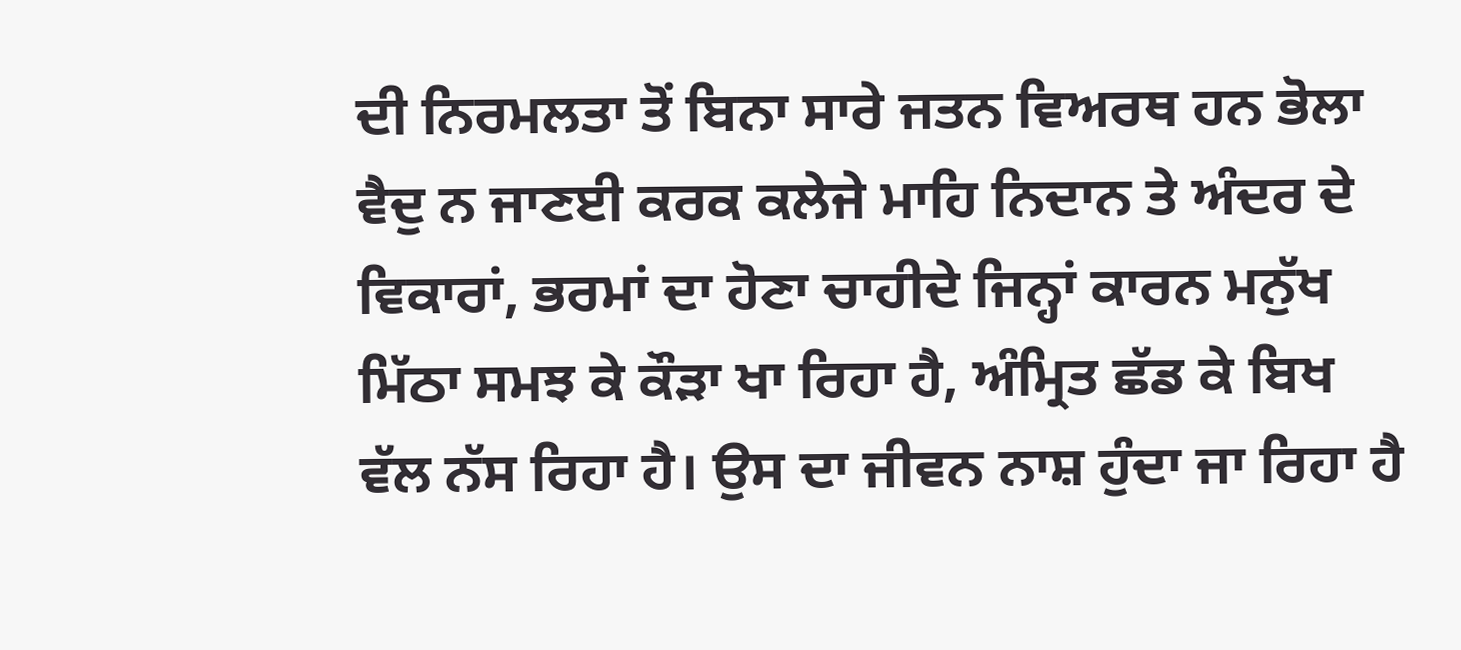ਦੀ ਨਿਰਮਲਤਾ ਤੋਂ ਬਿਨਾ ਸਾਰੇ ਜਤਨ ਵਿਅਰਥ ਹਨ ਭੋਲਾ ਵੈਦੁ ਨ ਜਾਣਈ ਕਰਕ ਕਲੇਜੇ ਮਾਹਿ ਨਿਦਾਨ ਤੇ ਅੰਦਰ ਦੇ
ਵਿਕਾਰਾਂ, ਭਰਮਾਂ ਦਾ ਹੋਣਾ ਚਾਹੀਦੇ ਜਿਨ੍ਹਾਂ ਕਾਰਨ ਮਨੁੱਖ ਮਿੱਠਾ ਸਮਝ ਕੇ ਕੌੜਾ ਖਾ ਰਿਹਾ ਹੈ, ਅੰਮ੍ਰਿਤ ਛੱਡ ਕੇ ਬਿਖ ਵੱਲ ਨੱਸ ਰਿਹਾ ਹੈ। ਉਸ ਦਾ ਜੀਵਨ ਨਾਸ਼ ਹੁੰਦਾ ਜਾ ਰਿਹਾ ਹੈ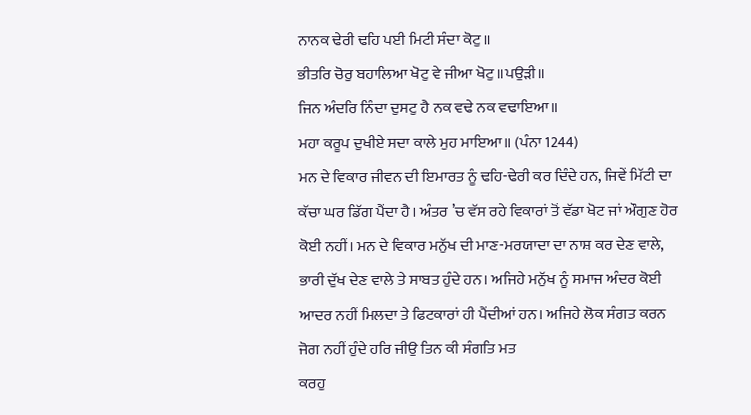ਨਾਨਕ ਢੇਰੀ ਢਹਿ ਪਈ ਮਿਟੀ ਸੰਦਾ ਕੋਟੁ॥
ਭੀਤਰਿ ਚੋਰੁ ਬਹਾਲਿਆ ਖੋਟੁ ਵੇ ਜੀਆ ਖੋਟੁ॥ਪਉੜੀ॥
ਜਿਨ ਅੰਦਰਿ ਨਿੰਦਾ ਦੁਸਟੁ ਹੈ ਨਕ ਵਢੇ ਨਕ ਵਢਾਇਆ॥
ਮਹਾ ਕਰੂਪ ਦੁਖੀਏ ਸਦਾ ਕਾਲੇ ਮੁਹ ਮਾਇਆ॥ (ਪੰਨਾ 1244)
ਮਨ ਦੇ ਵਿਕਾਰ ਜੀਵਨ ਦੀ ਇਮਾਰਤ ਨੂੰ ਢਹਿ-ਢੇਰੀ ਕਰ ਦਿੰਦੇ ਹਨ, ਜਿਵੇਂ ਮਿੱਟੀ ਦਾ ਕੱਚਾ ਘਰ ਡਿੱਗ ਪੈਂਦਾ ਹੈ। ਅੰਤਰ ’ਚ ਵੱਸ ਰਹੇ ਵਿਕਾਰਾਂ ਤੋਂ ਵੱਡਾ ਖੋਟ ਜਾਂ ਔਗੁਣ ਹੋਰ ਕੋਈ ਨਹੀਂ। ਮਨ ਦੇ ਵਿਕਾਰ ਮਨੁੱਖ ਦੀ ਮਾਣ-ਮਰਯਾਦਾ ਦਾ ਨਾਸ਼ ਕਰ ਦੇਣ ਵਾਲੇ, ਭਾਰੀ ਦੁੱਖ ਦੇਣ ਵਾਲੇ ਤੇ ਸਾਬਤ ਹੁੰਦੇ ਹਨ। ਅਜਿਹੇ ਮਨੁੱਖ ਨੂੰ ਸਮਾਜ ਅੰਦਰ ਕੋਈ ਆਦਰ ਨਹੀਂ ਮਿਲਦਾ ਤੇ ਫਿਟਕਾਰਾਂ ਹੀ ਪੈਂਦੀਆਂ ਹਨ। ਅਜਿਹੇ ਲੋਕ ਸੰਗਤ ਕਰਨ ਜੋਗ ਨਹੀਂ ਹੁੰਦੇ ਹਰਿ ਜੀਉ ਤਿਨ ਕੀ ਸੰਗਤਿ ਮਤ
ਕਰਹੁ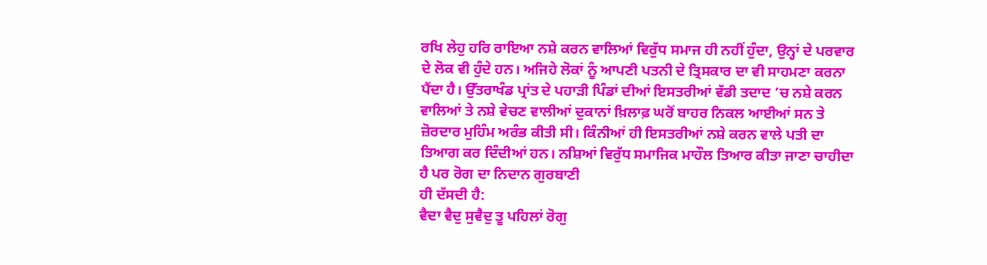ਰਖਿ ਲੇਹੁ ਹਰਿ ਰਾਇਆ ਨਸ਼ੇ ਕਰਨ ਵਾਲਿਆਂ ਵਿਰੁੱਧ ਸਮਾਜ ਹੀ ਨਹੀਂ ਹੁੰਦਾ, ਉਨ੍ਹਾਂ ਦੇ ਪਰਵਾਰ ਦੇ ਲੋਕ ਵੀ ਹੁੰਦੇ ਹਨ। ਅਜਿਹੇ ਲੋਕਾਂ ਨੂੰ ਆਪਣੀ ਪਤਨੀ ਦੇ ਤ੍ਰਿਸਕਾਰ ਦਾ ਵੀ ਸਾਹਮਣਾ ਕਰਨਾ ਪੈਂਦਾ ਹੈ। ਉੱਤਰਾਖੰਡ ਪ੍ਰਾਂਤ ਦੇ ਪਹਾੜੀ ਪਿੰਡਾਂ ਦੀਆਂ ਇਸਤਰੀਆਂ ਵੱਡੀ ਤਦਾਦ ’ਚ ਨਸ਼ੇ ਕਰਨ ਵਾਲਿਆਂ ਤੇ ਨਸ਼ੇ ਵੇਚਣ ਵਾਲੀਆਂ ਦੁਕਾਨਾਂ ਖ਼ਿਲਾਫ਼ ਘਰੋਂ ਬਾਹਰ ਨਿਕਲ ਆਈਆਂ ਸਨ ਤੇ ਜ਼ੋਰਦਾਰ ਮੁਹਿੰਮ ਅਰੰਭ ਕੀਤੀ ਸੀ। ਕਿੰਨੀਆਂ ਹੀ ਇਸਤਰੀਆਂ ਨਸ਼ੇ ਕਰਨ ਵਾਲੇ ਪਤੀ ਦਾ ਤਿਆਗ ਕਰ ਦਿੰਦੀਆਂ ਹਨ। ਨਸ਼ਿਆਂ ਵਿਰੁੱਧ ਸਮਾਜਿਕ ਮਾਹੌਲ ਤਿਆਰ ਕੀਤਾ ਜਾਣਾ ਚਾਹੀਦਾ ਹੈ ਪਰ ਰੋਗ ਦਾ ਨਿਦਾਨ ਗੁਰਬਾਣੀ
ਹੀ ਦੱਸਦੀ ਹੈ:
ਵੈਦਾ ਵੈਦੁ ਸੁਵੈਦੁ ਤੂ ਪਹਿਲਾਂ ਰੋਗੁ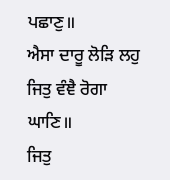ਪਛਾਣੁ॥
ਐਸਾ ਦਾਰੂ ਲੋੜਿ ਲਹੁ ਜਿਤੁ ਵੰਞੈ ਰੋਗਾ ਘਾਣਿ॥
ਜਿਤੁ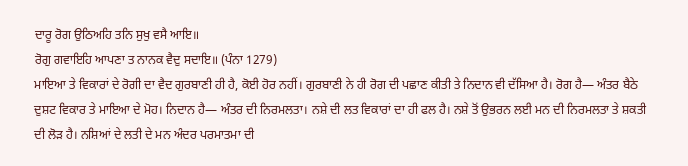ਦਾਰੂ ਰੋਗ ਉਠਿਅਹਿ ਤਨਿ ਸੁਖੁ ਵਸੈ ਆਇ॥
ਰੋਗੁ ਗਵਾਇਹਿ ਆਪਣਾ ਤ ਨਾਨਕ ਵੈਦੁ ਸਦਾਇ॥ (ਪੰਨਾ 1279)
ਮਾਇਆ ਤੇ ਵਿਕਾਰਾਂ ਦੇ ਰੋਗੀ ਦਾ ਵੈਦ ਗੁਰਬਾਣੀ ਹੀ ਹੈ, ਕੋਈ ਹੋਰ ਨਹੀਂ। ਗੁਰਬਾਣੀ ਨੇ ਹੀ ਰੋਗ ਦੀ ਪਛਾਣ ਕੀਤੀ ਤੇ ਨਿਦਾਨ ਵੀ ਦੱਸਿਆ ਹੈ। ਰੋਗ ਹੈ— ਅੰਤਰ ਬੈਠੇ ਦੁਸ਼ਟ ਵਿਕਾਰ ਤੇ ਮਾਇਆ ਦੇ ਮੋਹ। ਨਿਦਾਨ ਹੈ— ਅੰਤਰ ਦੀ ਨਿਰਮਲਤਾ। ਨਸ਼ੇ ਦੀ ਲਤ ਵਿਕਾਰਾਂ ਦਾ ਹੀ ਫਲ ਹੈ। ਨਸ਼ੇ ਤੋਂ ਉਭਰਨ ਲਈ ਮਨ ਦੀ ਨਿਰਮਲਤਾ ਤੇ ਸ਼ਕਤੀ ਦੀ ਲੋੜ ਹੈ। ਨਸ਼ਿਆਂ ਦੇ ਲਤੀ ਦੇ ਮਨ ਅੰਦਰ ਪਰਮਾਤਮਾ ਦੀ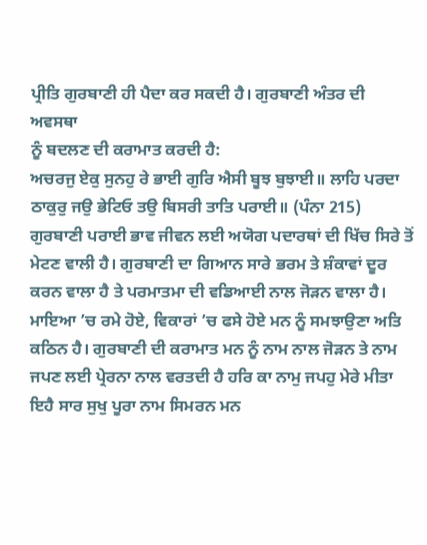ਪ੍ਰੀਤਿ ਗੁਰਬਾਣੀ ਹੀ ਪੈਦਾ ਕਰ ਸਕਦੀ ਹੈ। ਗੁਰਬਾਣੀ ਅੰਤਰ ਦੀ ਅਵਸਥਾ
ਨੂੰ ਬਦਲਣ ਦੀ ਕਰਾਮਾਤ ਕਰਦੀ ਹੈ:
ਅਚਰਜੁ ਏਕੁ ਸੁਨਹੁ ਰੇ ਭਾਈ ਗੁਰਿ ਐਸੀ ਬੂਝ ਬੁਝਾਈ॥ ਲਾਹਿ ਪਰਦਾ ਠਾਕੁਰੁ ਜਉ ਭੇਟਿਓ ਤਉ ਬਿਸਰੀ ਤਾਤਿ ਪਰਾਈ॥ (ਪੰਨਾ 215)
ਗੁਰਬਾਣੀ ਪਰਾਈ ਭਾਵ ਜੀਵਨ ਲਈ ਅਯੋਗ ਪਦਾਰਥਾਂ ਦੀ ਖਿੱਚ ਸਿਰੇ ਤੋਂ ਮੇਟਣ ਵਾਲੀ ਹੈ। ਗੁਰਬਾਣੀ ਦਾ ਗਿਆਨ ਸਾਰੇ ਭਰਮ ਤੇ ਸ਼ੰਕਾਵਾਂ ਦੂਰ ਕਰਨ ਵਾਲਾ ਹੈ ਤੇ ਪਰਮਾਤਮਾ ਦੀ ਵਡਿਆਈ ਨਾਲ ਜੋੜਨ ਵਾਲਾ ਹੈ। ਮਾਇਆ ’ਚ ਰਮੇ ਹੋਏ, ਵਿਕਾਰਾਂ ’ਚ ਫਸੇ ਹੋਏ ਮਨ ਨੂੰ ਸਮਝਾਉਣਾ ਅਤਿ ਕਠਿਨ ਹੈ। ਗੁਰਬਾਣੀ ਦੀ ਕਰਾਮਾਤ ਮਨ ਨੂੰ ਨਾਮ ਨਾਲ ਜੋੜਨ ਤੇ ਨਾਮ ਜਪਣ ਲਈ ਪ੍ਰੇਰਨਾ ਨਾਲ ਵਰਤਦੀ ਹੈ ਹਰਿ ਕਾ ਨਾਮੁ ਜਪਹੁ ਮੇਰੇ ਮੀਤਾ ਇਹੈ ਸਾਰ ਸੁਖੁ ਪੂਰਾ ਨਾਮ ਸਿਮਰਨ ਮਨ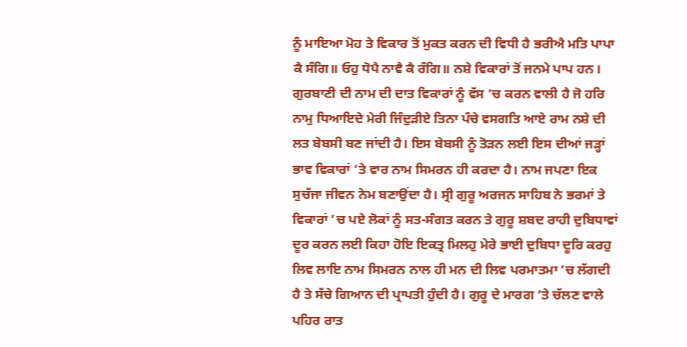ਨੂੰ ਮਾਇਆ ਮੋਹ ਤੇ ਵਿਕਾਰ ਤੋਂ ਮੁਕਤ ਕਰਨ ਦੀ ਵਿਧੀ ਹੈ ਭਰੀਐ ਮਤਿ ਪਾਪਾ ਕੈ ਸੰਗਿ॥ ਓਹੁ ਧੋਪੈ ਨਾਵੈ ਕੈ ਰੰਗਿ॥ ਨਸ਼ੇ ਵਿਕਾਰਾਂ ਤੋਂ ਜਨਮੇ ਪਾਪ ਹਨ। ਗੁਰਬਾਣੀ ਦੀ ਨਾਮ ਦੀ ਦਾਤ ਵਿਕਾਰਾਂ ਨੂੰ ਵੱਸ ’ਚ ਕਰਨ ਵਾਲੀ ਹੈ ਜੋ ਹਰਿ ਨਾਮੁ ਧਿਆਇਦੇ ਮੇਰੀ ਜਿੰਦੁੜੀਏ ਤਿਨਾ ਪੰਚੇ ਵਸਗਤਿ ਆਏ ਰਾਮ ਨਸ਼ੇ ਦੀ ਲਤ ਬੇਬਸੀ ਬਣ ਜਾਂਦੀ ਹੈ। ਇਸ ਬੇਬਸੀ ਨੂੰ ਤੋੜਨ ਲਈ ਇਸ ਦੀਆਂ ਜੜ੍ਹਾਂ ਭਾਵ ਵਿਕਾਰਾਂ ’ਤੇ ਵਾਰ ਨਾਮ ਸਿਮਰਨ ਹੀ ਕਰਦਾ ਹੈ। ਨਾਮ ਜਪਣਾ ਇਕ ਸੁਚੱਜਾ ਜੀਵਨ ਨੇਮ ਬਣਾਉਂਦਾ ਹੈ। ਸ੍ਰੀ ਗੁਰੂ ਅਰਜਨ ਸਾਹਿਬ ਨੇ ਭਰਮਾਂ ਤੇ ਵਿਕਾਰਾਂ ’ਚ ਪਏ ਲੋਕਾਂ ਨੂੰ ਸਤ-ਸੰਗਤ ਕਰਨ ਤੇ ਗੁਰੂ ਸ਼ਬਦ ਰਾਹੀ ਦੁਬਿਧਾਵਾਂ ਦੂਰ ਕਰਨ ਲਈ ਕਿਹਾ ਹੋਇ ਇਕਤ੍ਰ ਮਿਲਹੁ ਮੇਰੇ ਭਾਈ ਦੁਬਿਧਾ ਦੂਰਿ ਕਰਹੁ ਲਿਵ ਲਾਇ ਨਾਮ ਸਿਮਰਨ ਨਾਲ ਹੀ ਮਨ ਦੀ ਲਿਵ ਪਰਮਾਤਮਾ ’ਚ ਲੱਗਦੀ ਹੈ ਤੇ ਸੱਚੇ ਗਿਆਨ ਦੀ ਪ੍ਰਾਪਤੀ ਹੁੰਦੀ ਹੈ। ਗੁਰੂ ਦੇ ਮਾਰਗ ’ਤੇ ਚੱਲਣ ਵਾਲੇ ਪਹਿਰ ਰਾਤ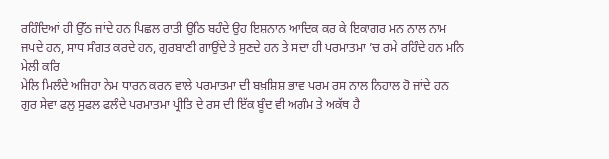ਰਹਿੰਦਿਆਂ ਹੀ ਉੱਠ ਜਾਂਦੇ ਹਨ ਪਿਛਲ ਰਾਤੀ ਉਠਿ ਬਹੰਦੇ ਉਹ ਇਸ਼ਨਾਨ ਆਦਿਕ ਕਰ ਕੇ ਇਕਾਗਰ ਮਨ ਨਾਲ ਨਾਮ ਜਪਦੇ ਹਨ, ਸਾਧ ਸੰਗਤ ਕਰਦੇ ਹਨ, ਗੁਰਬਾਣੀ ਗਾਉਂਦੇ ਤੇ ਸੁਣਦੇ ਹਨ ਤੇ ਸਦਾ ਹੀ ਪਰਮਾਤਮਾ ’ਚ ਰਮੇ ਰਹਿੰਦੇ ਹਨ ਮਨਿ ਮੇਲੀ ਕਰਿ
ਮੇਲਿ ਮਿਲੰਦੇ ਅਜਿਹਾ ਨੇਮ ਧਾਰਨ ਕਰਨ ਵਾਲੇ ਪਰਮਾਤਮਾ ਦੀ ਬਖ਼ਸ਼ਿਸ਼ ਭਾਵ ਪਰਮ ਰਸ ਨਾਲ ਨਿਹਾਲ ਹੋ ਜਾਂਦੇ ਹਨ ਗੁਰ ਸੇਵਾ ਫਲੁ ਸੁਫਲ ਫਲੰਦੇ ਪਰਮਾਤਮਾ ਪ੍ਰੀਤਿ ਦੇ ਰਸ ਦੀ ਇੱਕ ਬੂੰਦ ਵੀ ਅਗੰਮ ਤੇ ਅਕੱਥ ਹੈ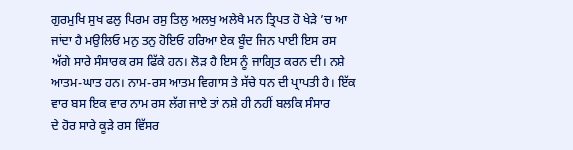ਗੁਰਮੁਖਿ ਸੁਖ ਫਲੁ ਪਿਰਮ ਰਸੁ ਤਿਲੁ ਅਲਖੁ ਅਲੇਖੈ ਮਨ ਤ੍ਰਿਪਤ ਹੋ ਖੇੜੇ ’ਚ ਆ ਜਾਂਦਾ ਹੈ ਮਉਲਿਓ ਮਨੁ ਤਨੁ ਹੋਇਓ ਹਰਿਆ ਏਕ ਬੂੰਦ ਜਿਨ ਪਾਈ ਇਸ ਰਸ ਅੱਗੇ ਸਾਰੇ ਸੰਸਾਰਕ ਰਸ ਫਿੱਕੇ ਹਨ। ਲੋੜ ਹੈ ਇਸ ਨੂੰ ਜਾਗ੍ਰਿਤ ਕਰਨ ਦੀ। ਨਸ਼ੇ ਆਤਮ-ਘਾਤ ਹਨ। ਨਾਮ-ਰਸ ਆਤਮ ਵਿਗਾਸ ਤੇ ਸੱਚੇ ਧਨ ਦੀ ਪ੍ਰਾਪਤੀ ਹੈ। ਇੱਕ ਵਾਰ ਬਸ ਇਕ ਵਾਰ ਨਾਮ ਰਸ ਲੱਗ ਜਾਏ ਤਾਂ ਨਸ਼ੇ ਹੀ ਨਹੀਂ ਬਲਕਿ ਸੰਸਾਰ
ਦੇ ਹੋਰ ਸਾਰੇ ਕੂੜੇ ਰਸ ਵਿੱਸਰ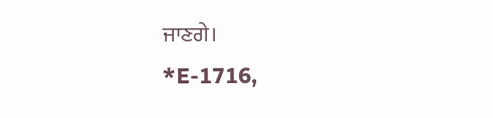ਜਾਣਗੇ।
*E-1716,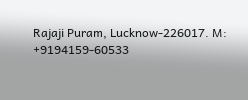Rajaji Puram, Lucknow-226017. M: +9194159-60533